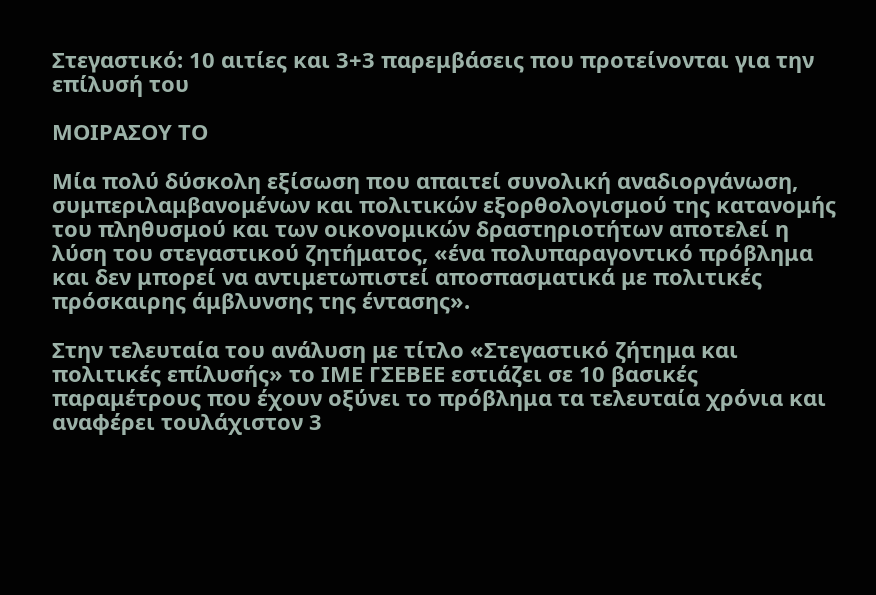Στεγαστικό: 10 αιτίες και 3+3 παρεμβάσεις που προτείνονται για την επίλυσή του

ΜΟΙΡΑΣΟΥ ΤΟ

Μία πολύ δύσκολη εξίσωση που απαιτεί συνολική αναδιοργάνωση, συμπεριλαμβανομένων και πολιτικών εξορθολογισμού της κατανομής του πληθυσμού και των οικονομικών δραστηριοτήτων αποτελεί η λύση του στεγαστικού ζητήματος, «ένα πολυπαραγοντικό πρόβλημα και δεν μπορεί να αντιμετωπιστεί αποσπασματικά με πολιτικές πρόσκαιρης άμβλυνσης της έντασης».

Στην τελευταία του ανάλυση με τίτλο «Στεγαστικό ζήτημα και πολιτικές επίλυσής» το ΙΜΕ ΓΣΕΒΕΕ εστιάζει σε 10 βασικές παραμέτρους που έχουν οξύνει το πρόβλημα τα τελευταία χρόνια και αναφέρει τουλάχιστον 3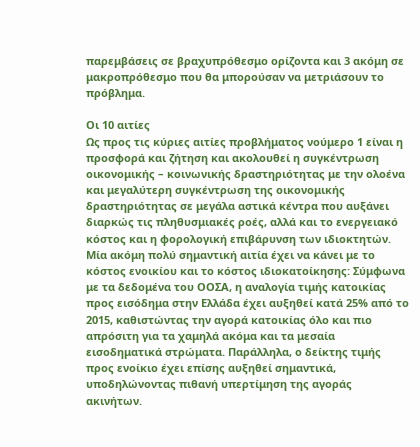παρεμβάσεις σε βραχυπρόθεσμο ορίζοντα και 3 ακόμη σε μακροπρόθεσμο που θα μπορούσαν να μετριάσουν το πρόβλημα.

Οι 10 αιτίες
Ως προς τις κύριες αιτίες προβλήματος νούμερο 1 είναι η προσφορά και ζήτηση και ακολουθεί η συγκέντρωση οικονομικής – κοινωνικής δραστηριότητας με την ολοένα και μεγαλύτερη συγκέντρωση της οικονομικής δραστηριότητας σε μεγάλα αστικά κέντρα που αυξάνει διαρκώς τις πληθυσμιακές ροές, αλλά και το ενεργειακό κόστος και η φορολογική επιβάρυνση των ιδιοκτητών. Μία ακόμη πολύ σημαντική αιτία έχει να κάνει με το κόστος ενοικίου και το κόστος ιδιοκατοίκησης: Σύμφωνα με τα δεδομένα του ΟΟΣΑ, η αναλογία τιμής κατοικίας προς εισόδημα στην Ελλάδα έχει αυξηθεί κατά 25% από το 2015, καθιστώντας την αγορά κατοικίας όλο και πιο απρόσιτη για τα χαμηλά ακόμα και τα μεσαία εισοδηματικά στρώματα. Παράλληλα, ο δείκτης τιμής προς ενοίκιο έχει επίσης αυξηθεί σημαντικά, υποδηλώνοντας πιθανή υπερτίμηση της αγοράς ακινήτων.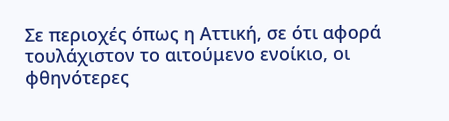Σε περιοχές όπως η Αττική, σε ότι αφορά τουλάχιστον το αιτούμενο ενοίκιο, οι φθηνότερες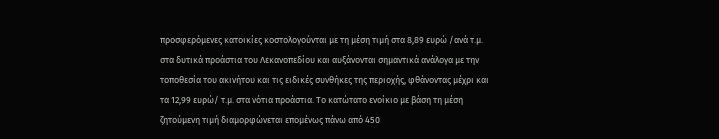προσφερόμενες κατοικίες κοστολογούνται με τη μέση τιμή στα 8,89 ευρώ /ανά τ.μ. στα δυτικά προάστια του Λεκανοπεδίου και αυξάνονται σημαντικά ανάλογα με την τοποθεσία του ακινήτου και τις ειδικές συνθήκες της περιοχής, φθάνοντας μέχρι και τα 12,99 ευρώ/ τ.μ. στα νότια προάστια. Το κατώτατο ενοίκιο με βάση τη μέση ζητούμενη τιμή διαμορφώνεται επομένως πάνω από 450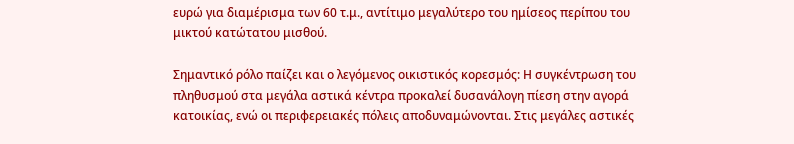ευρώ για διαμέρισμα των 60 τ.μ., αντίτιμο μεγαλύτερο του ημίσεος περίπου του μικτού κατώτατου μισθού.

Σημαντικό ρόλο παίζει και ο λεγόμενος οικιστικός κορεσμός: Η συγκέντρωση του πληθυσμού στα μεγάλα αστικά κέντρα προκαλεί δυσανάλογη πίεση στην αγορά κατοικίας, ενώ οι περιφερειακές πόλεις αποδυναμώνονται. Στις μεγάλες αστικές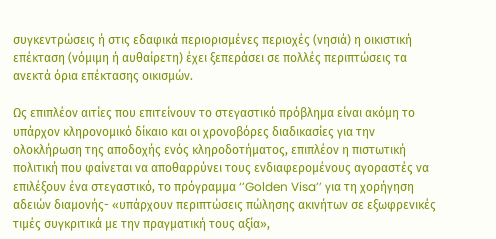συγκεντρώσεις ή στις εδαφικά περιορισμένες περιοχές (νησιά) η οικιστική επέκταση (νόμιμη ή αυθαίρετη) έχει ξεπεράσει σε πολλές περιπτώσεις τα ανεκτά όρια επέκτασης οικισμών.

Ως επιπλέον αιτίες που επιτείνουν το στεγαστικό πρόβλημα είναι ακόμη το υπάρχον κληρονομικό δίκαιο και οι χρονοβόρες διαδικασίες για την ολοκλήρωση της αποδοχής ενός κληροδοτήματος, επιπλέον η πιστωτική πολιτική που φαίνεται να αποθαρρύνει τους ενδιαφερομένους αγοραστές να επιλέξουν ένα στεγαστικό, το πρόγραμμα ‘’Golden Visa’’ για τη χορήγηση αδειών διαμονής- «υπάρχουν περιπτώσεις πώλησης ακινήτων σε εξωφρενικές τιμές συγκριτικά με την πραγματική τους αξία»,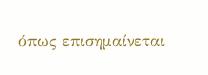όπως επισημαίνεται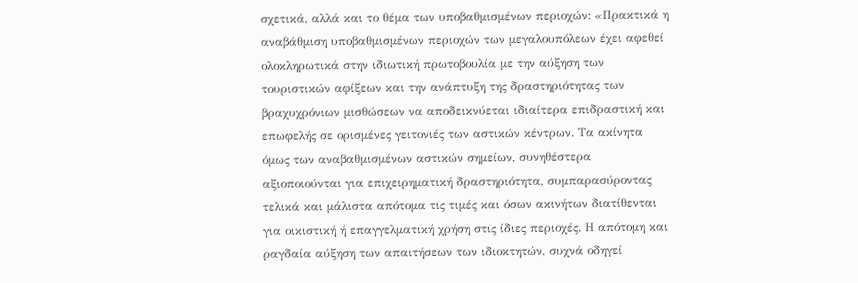σχετικά, αλλά και το θέμα των υποβαθμισμένων περιοχών: «Πρακτικά η αναβάθμιση υποβαθμισμένων περιοχών των μεγαλουπόλεων έχει αφεθεί ολοκληρωτικά στην ιδιωτική πρωτοβουλία με την αύξηση των τουριστικών αφίξεων και την ανάπτυξη της δραστηριότητας των βραχυχρόνιων μισθώσεων να αποδεικνύεται ιδιαίτερα επιδραστική και επωφελής σε ορισμένες γειτονιές των αστικών κέντρων. Τα ακίνητα όμως των αναβαθμισμένων αστικών σημείων, συνηθέστερα αξιοποιούνται για επιχειρηματική δραστηριότητα, συμπαρασύροντας τελικά και μάλιστα απότομα τις τιμές και όσων ακινήτων διατίθενται για οικιστική ή επαγγελματική χρήση στις ίδιες περιοχές. Η απότομη και ραγδαία αύξηση των απαιτήσεων των ιδιοκτητών, συχνά οδηγεί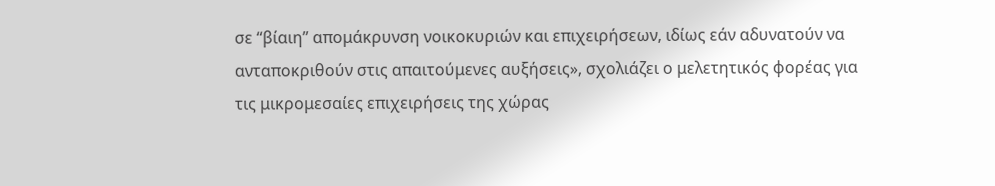σε “βίαιη” απομάκρυνση νοικοκυριών και επιχειρήσεων, ιδίως εάν αδυνατούν να ανταποκριθούν στις απαιτούμενες αυξήσεις», σχολιάζει ο μελετητικός φορέας για τις μικρομεσαίες επιχειρήσεις της χώρας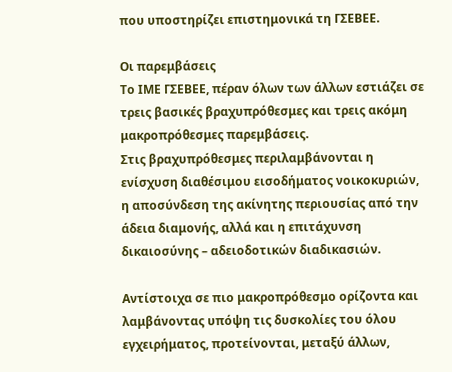που υποστηρίζει επιστημονικά τη ΓΣΕΒΕΕ.

Οι παρεμβάσεις
Το ΙΜΕ ΓΣΕΒΕΕ, πέραν όλων των άλλων εστιάζει σε τρεις βασικές βραχυπρόθεσμες και τρεις ακόμη μακροπρόθεσμες παρεμβάσεις.
Στις βραχυπρόθεσμες περιλαμβάνονται η ενίσχυση διαθέσιμου εισοδήματος νοικοκυριών, η αποσύνδεση της ακίνητης περιουσίας από την άδεια διαμονής, αλλά και η επιτάχυνση δικαιοσύνης – αδειοδοτικών διαδικασιών.

Αντίστοιχα σε πιο μακροπρόθεσμο ορίζοντα και λαμβάνοντας υπόψη τις δυσκολίες του όλου εγχειρήματος, προτείνονται, μεταξύ άλλων,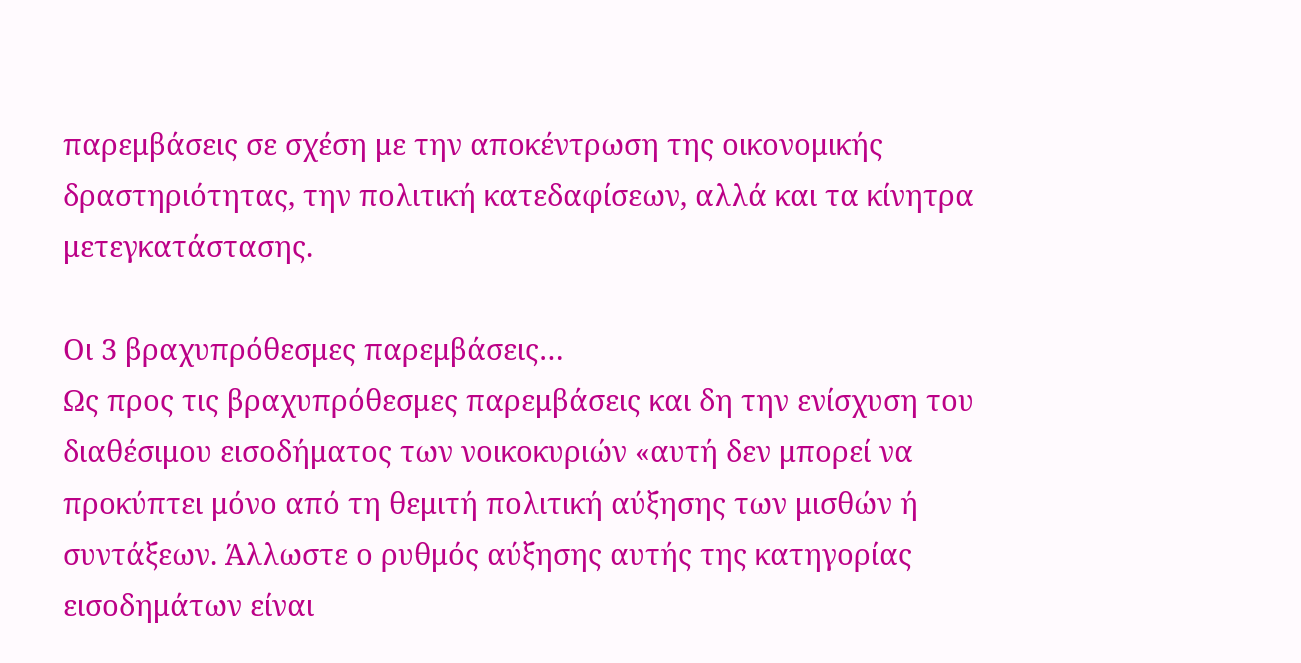παρεμβάσεις σε σχέση με την αποκέντρωση της οικονομικής δραστηριότητας, την πολιτική κατεδαφίσεων, αλλά και τα κίνητρα μετεγκατάστασης.

Οι 3 βραχυπρόθεσμες παρεμβάσεις…
Ως προς τις βραχυπρόθεσμες παρεμβάσεις και δη την ενίσχυση του διαθέσιμου εισοδήματος των νοικοκυριών «αυτή δεν μπορεί να προκύπτει μόνο από τη θεμιτή πολιτική αύξησης των μισθών ή συντάξεων. Άλλωστε ο ρυθμός αύξησης αυτής της κατηγορίας εισοδημάτων είναι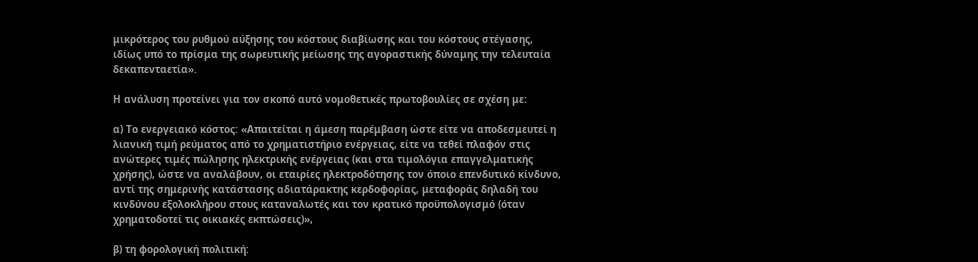μικρότερος του ρυθμού αύξησης του κόστους διαβίωσης και του κόστους στέγασης, ιδίως υπό το πρίσμα της σωρευτικής μείωσης της αγοραστικής δύναμης την τελευταία δεκαπενταετία».

Η ανάλυση προτείνει για τον σκοπό αυτό νομοθετικές πρωτοβουλίες σε σχέση με:

α) Το ενεργειακό κόστος: «Απαιτείται η άμεση παρέμβαση ώστε είτε να αποδεσμευτεί η λιανική τιμή ρεύματος από το χρηματιστήριο ενέργειας, είτε να τεθεί πλαφόν στις ανώτερες τιμές πώλησης ηλεκτρικής ενέργειας (και στα τιμολόγια επαγγελματικής χρήσης), ώστε να αναλάβουν, οι εταιρίες ηλεκτροδότησης τον όποιο επενδυτικό κίνδυνο, αντί της σημερινής κατάστασης αδιατάρακτης κερδοφορίας, μεταφοράς δηλαδή του κινδύνου εξολοκλήρου στους καταναλωτές και τον κρατικό προϋπολογισμό (όταν χρηματοδοτεί τις οικιακές εκπτώσεις)»,

β) τη φορολογική πολιτική: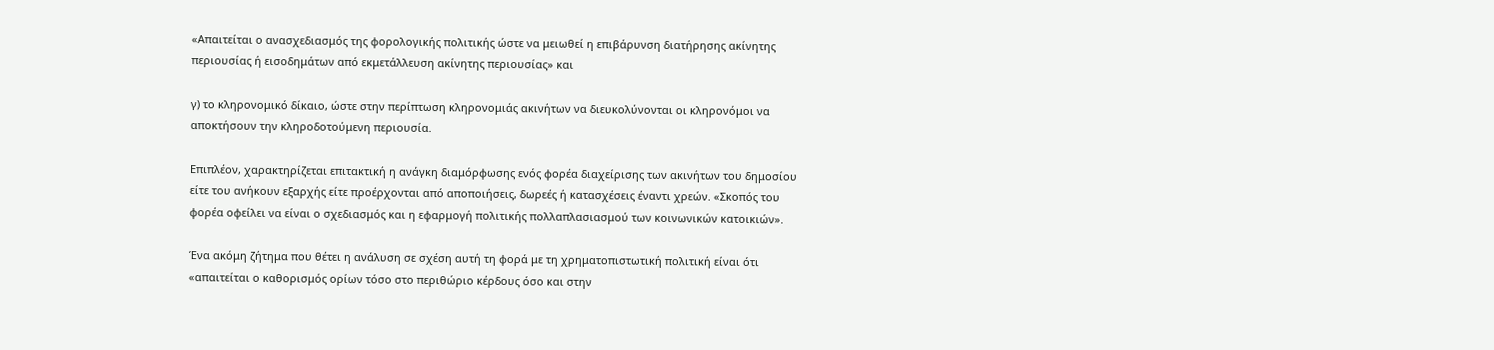«Απαιτείται ο ανασχεδιασμός της φορολογικής πολιτικής ώστε να μειωθεί η επιβάρυνση διατήρησης ακίνητης περιουσίας ή εισοδημάτων από εκμετάλλευση ακίνητης περιουσίας» και

γ) το κληρονομικό δίκαιο, ώστε στην περίπτωση κληρονομιάς ακινήτων να διευκολύνονται οι κληρονόμοι να αποκτήσουν την κληροδοτούμενη περιουσία.

Επιπλέον, χαρακτηρίζεται επιτακτική η ανάγκη διαμόρφωσης ενός φορέα διαχείρισης των ακινήτων του δημοσίου είτε του ανήκουν εξαρχής είτε προέρχονται από αποποιήσεις, δωρεές ή κατασχέσεις έναντι χρεών. «Σκοπός του φορέα οφείλει να είναι ο σχεδιασμός και η εφαρμογή πολιτικής πολλαπλασιασμού των κοινωνικών κατοικιών».

Ένα ακόμη ζήτημα που θέτει η ανάλυση σε σχέση αυτή τη φορά με τη χρηματοπιστωτική πολιτική είναι ότι «απαιτείται ο καθορισμός ορίων τόσο στο περιθώριο κέρδους όσο και στην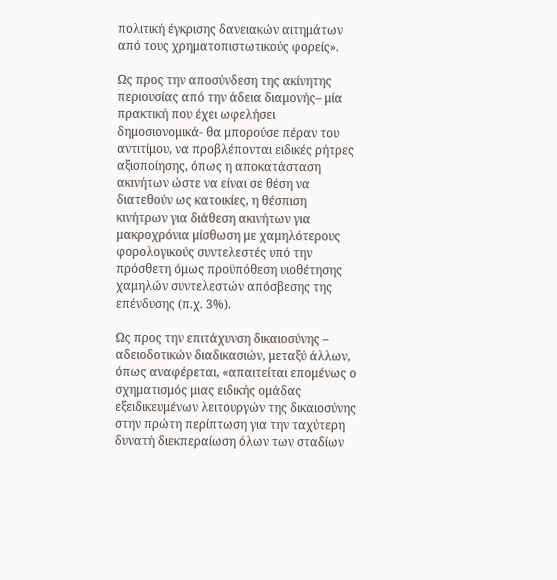πολιτική έγκρισης δανειακών αιτημάτων από τους χρηματοπιστωτικούς φορείς».

Ως προς την αποσύνδεση της ακίνητης περιουσίας από την άδεια διαμονής– μία πρακτική που έχει ωφελήσει δημοσιονομικά- θα μπορούσε πέραν του αντιτίμου, να προβλέπονται ειδικές ρήτρες αξιοποίησης, όπως η αποκατάσταση ακινήτων ώστε να είναι σε θέση να διατεθούν ως κατοικίες, η θέσπιση κινήτρων για διάθεση ακινήτων για μακροχρόνια μίσθωση με χαμηλότερους φορολογικούς συντελεστές υπό την πρόσθετη όμως προϋπόθεση υιοθέτησης χαμηλών συντελεστών απόσβεσης της επένδυσης (π.χ. 3%).

Ως προς την επιτάχυνση δικαιοσύνης – αδειοδοτικών διαδικασιών, μεταξύ άλλων, όπως αναφέρεται, «απαιτείται επομένως ο σχηματισμός μιας ειδικής ομάδας εξειδικευμένων λειτουργών της δικαιοσύνης στην πρώτη περίπτωση για την ταχύτερη δυνατή διεκπεραίωση όλων των σταδίων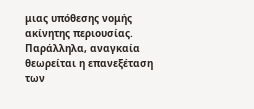μιας υπόθεσης νομής ακίνητης περιουσίας. Παράλληλα, αναγκαία θεωρείται η επανεξέταση των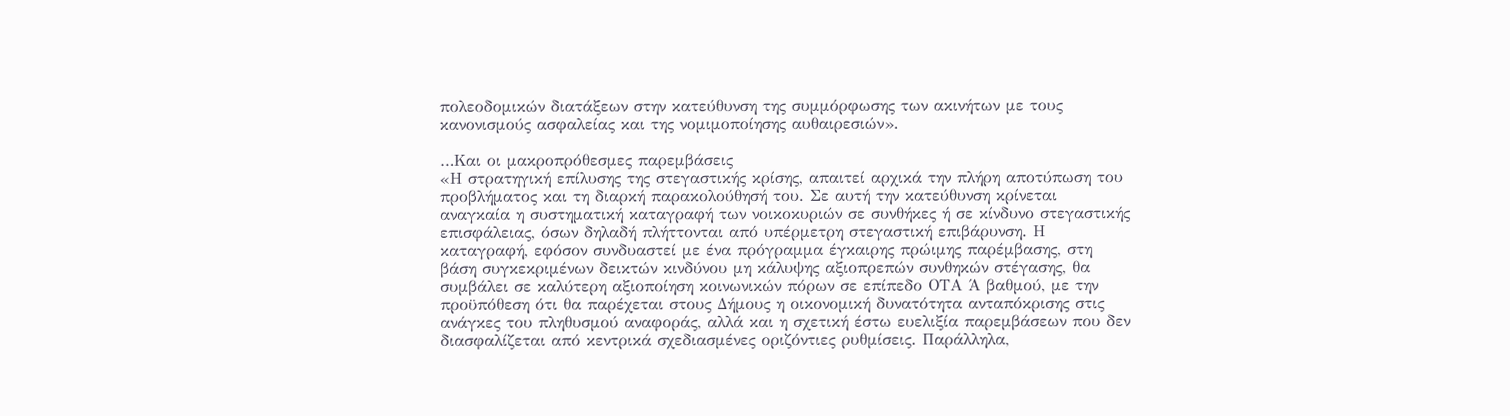πολεοδομικών διατάξεων στην κατεύθυνση της συμμόρφωσης των ακινήτων με τους κανονισμούς ασφαλείας και της νομιμοποίησης αυθαιρεσιών».

…Και οι μακροπρόθεσμες παρεμβάσεις
«Η στρατηγική επίλυσης της στεγαστικής κρίσης, απαιτεί αρχικά την πλήρη αποτύπωση του προβλήματος και τη διαρκή παρακολούθησή του. Σε αυτή την κατεύθυνση κρίνεται αναγκαία η συστηματική καταγραφή των νοικοκυριών σε συνθήκες ή σε κίνδυνο στεγαστικής επισφάλειας, όσων δηλαδή πλήττονται από υπέρμετρη στεγαστική επιβάρυνση. Η καταγραφή, εφόσον συνδυαστεί με ένα πρόγραμμα έγκαιρης πρώιμης παρέμβασης, στη βάση συγκεκριμένων δεικτών κινδύνου μη κάλυψης αξιοπρεπών συνθηκών στέγασης, θα συμβάλει σε καλύτερη αξιοποίηση κοινωνικών πόρων σε επίπεδο ΟΤΑ Ά βαθμού, με την προϋπόθεση ότι θα παρέχεται στους Δήμους η οικονομική δυνατότητα ανταπόκρισης στις ανάγκες του πληθυσμού αναφοράς, αλλά και η σχετική έστω ευελιξία παρεμβάσεων που δεν διασφαλίζεται από κεντρικά σχεδιασμένες οριζόντιες ρυθμίσεις. Παράλληλα,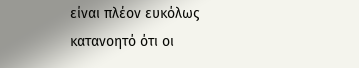είναι πλέον ευκόλως κατανοητό ότι οι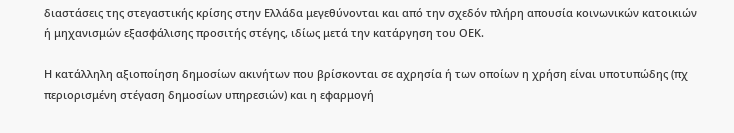διαστάσεις της στεγαστικής κρίσης στην Ελλάδα μεγεθύνονται και από την σχεδόν πλήρη απουσία κοινωνικών κατοικιών ή μηχανισμών εξασφάλισης προσιτής στέγης, ιδίως μετά την κατάργηση του ΟΕΚ.

Η κατάλληλη αξιοποίηση δημοσίων ακινήτων που βρίσκονται σε αχρησία ή των οποίων η χρήση είναι υποτυπώδης (πχ περιορισμένη στέγαση δημοσίων υπηρεσιών) και η εφαρμογή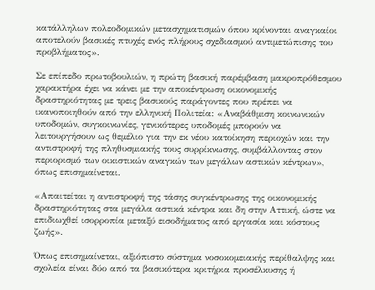κατάλληλων πολεοδομικών μετασχηματισμών όπου κρίνονται αναγκαίοι αποτελούν βασικές πτυχές ενός πλήρους σχεδιασμού αντιμετώπισης του προβλήματος».

Σε επίπεδο πρωτοβουλιών, η πρώτη βασική παρέμβαση μακροπρόθεσμου χαρακτήρα έχει να κάνει με την αποκέντρωση οικονομικής δραστηριότητας με τρεις βασικούς παράγοντες που πρέπει να ικανοποιηθούν από την ελληνική Πολιτεία: «Αναβάθμιση κοινωνικών υποδομών, συγκοινωνίες, γενικότερες υποδομές μπορούν να λειτουργήσουν ως θεμέλιο για την εκ νέου κατοίκηση περιοχών και την αντιστροφή της πληθυσμιακής τους συρρίκνωσης, συμβάλλοντας στον περιορισμό των οικιστικών αναγκών των μεγάλων αστικών κέντρων», όπως επισημαίνεται.

«Απαιτείται η αντιστροφή της τάσης συγκέντρωσης της οικονομικής δραστηριότητας στα μεγάλα αστικά κέντρα και δη στην Αττική, ώστε να επιδιωχθεί ισορροπία μεταξύ εισοδήματος από εργασία και κόστους ζωής».

Όπως επισημαίνεται, αξιόπιστο σύστημα νοσοκομειακής περίθαλψης και σχολεία είναι δύο από τα βασικότερα κριτήρια προσέλκυσης ή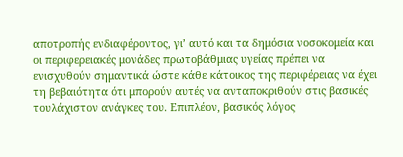αποτροπής ενδιαφέροντος, γι’ αυτό και τα δημόσια νοσοκομεία και οι περιφερειακές μονάδες πρωτοβάθμιας υγείας πρέπει να ενισχυθούν σημαντικά ώστε κάθε κάτοικος της περιφέρειας να έχει τη βεβαιότητα ότι μπορούν αυτές να ανταποκριθούν στις βασικές τουλάχιστον ανάγκες του. Επιπλέον, βασικός λόγος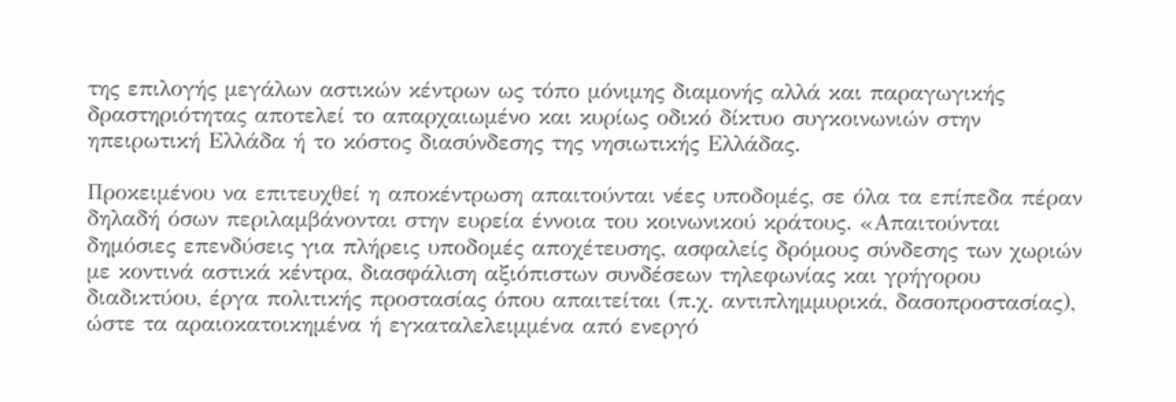της επιλογής μεγάλων αστικών κέντρων ως τόπο μόνιμης διαμονής αλλά και παραγωγικής δραστηριότητας αποτελεί το απαρχαιωμένο και κυρίως οδικό δίκτυο συγκοινωνιών στην ηπειρωτική Ελλάδα ή το κόστος διασύνδεσης της νησιωτικής Ελλάδας.

Προκειμένου να επιτευχθεί η αποκέντρωση απαιτούνται νέες υποδομές, σε όλα τα επίπεδα πέραν δηλαδή όσων περιλαμβάνονται στην ευρεία έννοια του κοινωνικού κράτους. «Απαιτούνται δημόσιες επενδύσεις για πλήρεις υποδομές αποχέτευσης, ασφαλείς δρόμους σύνδεσης των χωριών με κοντινά αστικά κέντρα, διασφάλιση αξιόπιστων συνδέσεων τηλεφωνίας και γρήγορου διαδικτύου, έργα πολιτικής προστασίας όπου απαιτείται (π.χ. αντιπλημμυρικά, δασοπροστασίας), ώστε τα αραιοκατοικημένα ή εγκαταλελειμμένα από ενεργό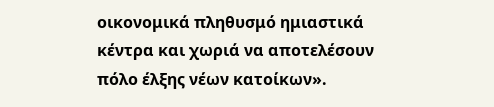οικονομικά πληθυσμό ημιαστικά κέντρα και χωριά να αποτελέσουν πόλο έλξης νέων κατοίκων».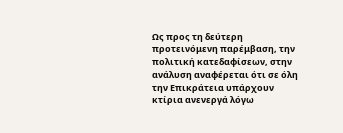Ως προς τη δεύτερη προτεινόμενη παρέμβαση, την πολιτική κατεδαφίσεων, στην ανάλυση αναφέρεται ότι σε όλη την Επικράτεια υπάρχουν κτίρια ανενεργά λόγω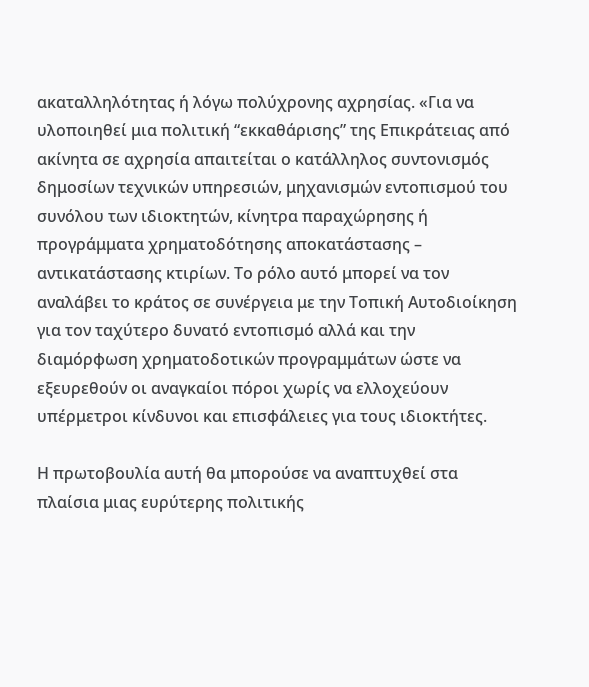ακαταλληλότητας ή λόγω πολύχρονης αχρησίας. «Για να υλοποιηθεί μια πολιτική “εκκαθάρισης” της Επικράτειας από ακίνητα σε αχρησία απαιτείται ο κατάλληλος συντονισμός δημοσίων τεχνικών υπηρεσιών, μηχανισμών εντοπισμού του συνόλου των ιδιοκτητών, κίνητρα παραχώρησης ή προγράμματα χρηματοδότησης αποκατάστασης – αντικατάστασης κτιρίων. Το ρόλο αυτό μπορεί να τον αναλάβει το κράτος σε συνέργεια με την Τοπική Αυτοδιοίκηση για τον ταχύτερο δυνατό εντοπισμό αλλά και την διαμόρφωση χρηματοδοτικών προγραμμάτων ώστε να εξευρεθούν οι αναγκαίοι πόροι χωρίς να ελλοχεύουν υπέρμετροι κίνδυνοι και επισφάλειες για τους ιδιοκτήτες.

Η πρωτοβουλία αυτή θα μπορούσε να αναπτυχθεί στα πλαίσια μιας ευρύτερης πολιτικής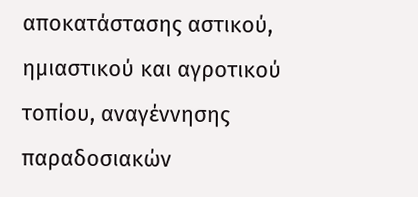αποκατάστασης αστικού, ημιαστικού και αγροτικού τοπίου, αναγέννησης παραδοσιακών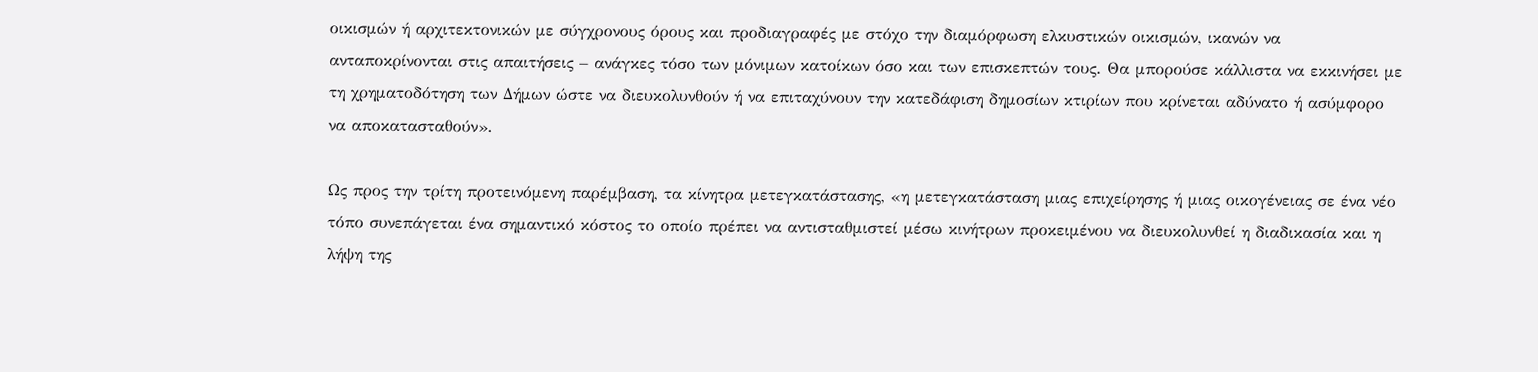οικισμών ή αρχιτεκτονικών με σύγχρονους όρους και προδιαγραφές με στόχο την διαμόρφωση ελκυστικών οικισμών, ικανών να ανταποκρίνονται στις απαιτήσεις – ανάγκες τόσο των μόνιμων κατοίκων όσο και των επισκεπτών τους. Θα μπορούσε κάλλιστα να εκκινήσει με τη χρηματοδότηση των Δήμων ώστε να διευκολυνθούν ή να επιταχύνουν την κατεδάφιση δημοσίων κτιρίων που κρίνεται αδύνατο ή ασύμφορο να αποκατασταθούν».

Ως προς την τρίτη προτεινόμενη παρέμβαση, τα κίνητρα μετεγκατάστασης, «η μετεγκατάσταση μιας επιχείρησης ή μιας οικογένειας σε ένα νέο τόπο συνεπάγεται ένα σημαντικό κόστος το οποίο πρέπει να αντισταθμιστεί μέσω κινήτρων προκειμένου να διευκολυνθεί η διαδικασία και η λήψη της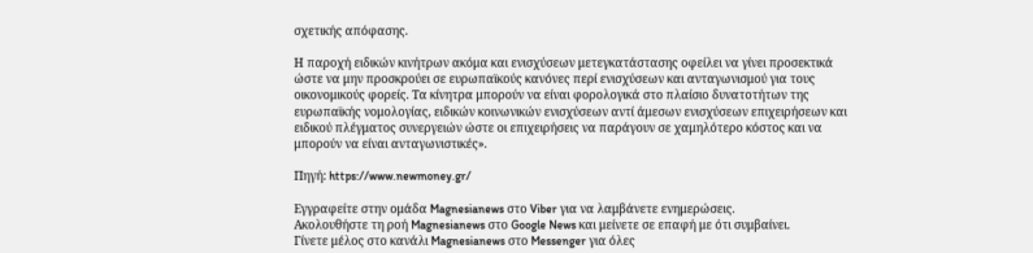σχετικής απόφασης.

Η παροχή ειδικών κινήτρων ακόμα και ενισχύσεων μετεγκατάστασης οφείλει να γίνει προσεκτικά ώστε να μην προσκρούει σε ευρωπαϊκούς κανόνες περί ενισχύσεων και ανταγωνισμού για τους οικονομικούς φορείς. Τα κίνητρα μπορούν να είναι φορολογικά στο πλαίσιο δυνατοτήτων της ευρωπαϊκής νομολογίας, ειδικών κοινωνικών ενισχύσεων αντί άμεσων ενισχύσεων επιχειρήσεων και ειδικού πλέγματος συνεργειών ώστε οι επιχειρήσεις να παράγουν σε χαμηλότερο κόστος και να μπορούν να είναι ανταγωνιστικές».

Πηγή: https://www.newmoney.gr/

Εγγραφείτε στην ομάδα Magnesianews στο Viber για να λαμβάνετε ενημερώσεις.
Ακολουθήστε τη ροή Magnesianews στο Google News και μείνετε σε επαφή με ότι συμβαίνει.
Γίνετε μέλος στο κανάλι Magnesianews στο Messenger για όλες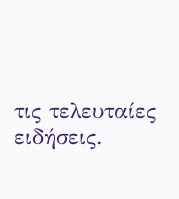τις τελευταίες ειδήσεις.